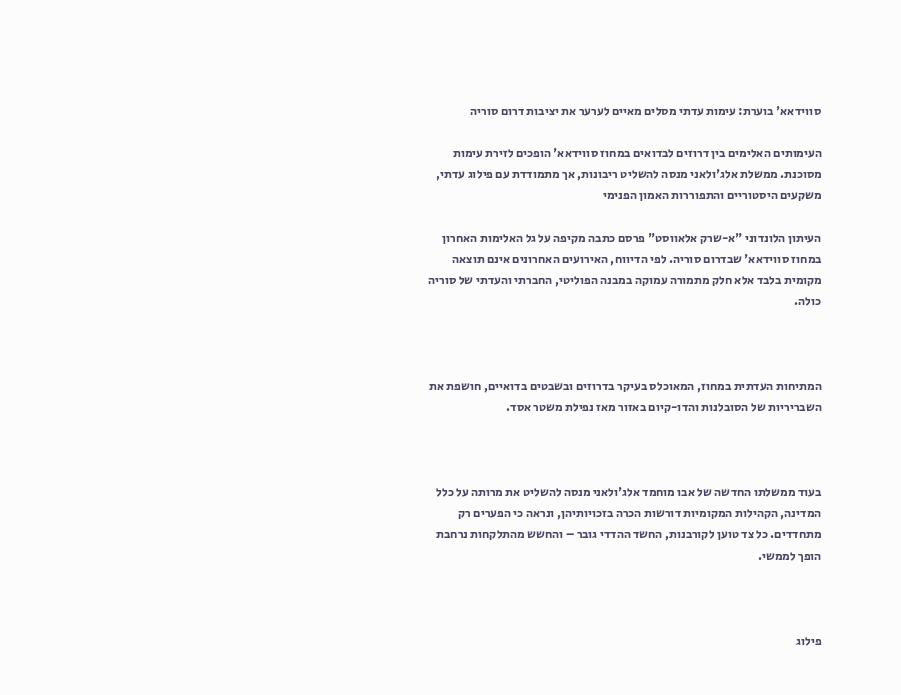סווידאא' בוערת: עימות עדתי מסלים מאיים לערער את יציבות דרום סוריה

העימותים האלימים בין דרוזים לבדואים במחוז סווידאא' הופכים לזירת עימות מסוכנת. ממשלת אלג'ולאני מנסה להשליט ריבונות, אך מתמודדת עם פילוג עדתי, משקעים היסטוריים והתפוררות האמון הפנימי

העיתון הלונדוני "א-שרק אלאווסט" פרסם כתבה מקיפה על גל האלימות האחרון במחוז סווידאא' שבדרום סוריה. לפי הדיווח, האירועים האחרונים אינם תוצאה מקומית בלבד אלא חלק מתמורה עמוקה במבנה הפוליטי, החברתי והעדתי של סוריה כולה.



המתיחות העדתית במחוז, המאוכלס בעיקר בדרוזים ובשבטים בדואיים, חושפת את השבריריות של הסובלנות והדו-קיום באזור מאז נפילת משטר אסד.



בעוד ממשלתו החדשה של אבו מוחמד אלג'ולאני מנסה להשליט את מרותה על כלל המדינה, הקהילות המקומיות דורשות הכרה בזכויותיהן, ונראה כי הפערים רק מתחדדים. כל צד טוען לקורבנות, החשד ההדדי גובר – והחשש מהתלקחות נרחבת הופך לממשי.



פילוג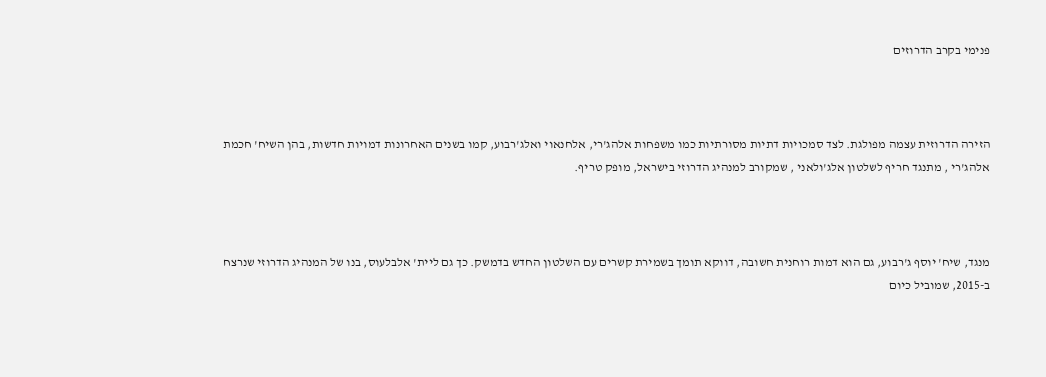פנימי בקרב הדרוזים



הזירה הדרוזית עצמה מפולגת. לצד סמכויות דתיות מסורתיות כמו משפחות אלהג'רי, אלחנאוי ואלג'רבוע, קמו בשנים האחרונות דמויות חדשות, בהן השיח' חכמת אלהג'רי , מתנגד חריף לשלטון אלג'ולאני , שמקורב למנהיג הדרוזי בישראל, מופק טריף.



מנגד, שיח' יוסף ג'רבוע, גם הוא דמות רוחנית חשובה, דווקא תומך בשמירת קשרים עם השלטון החדש בדמשק. כך גם ליית' אלבלעוס, בנו של המנהיג הדרוזי שנרצח ב-2015, שמוביל כיום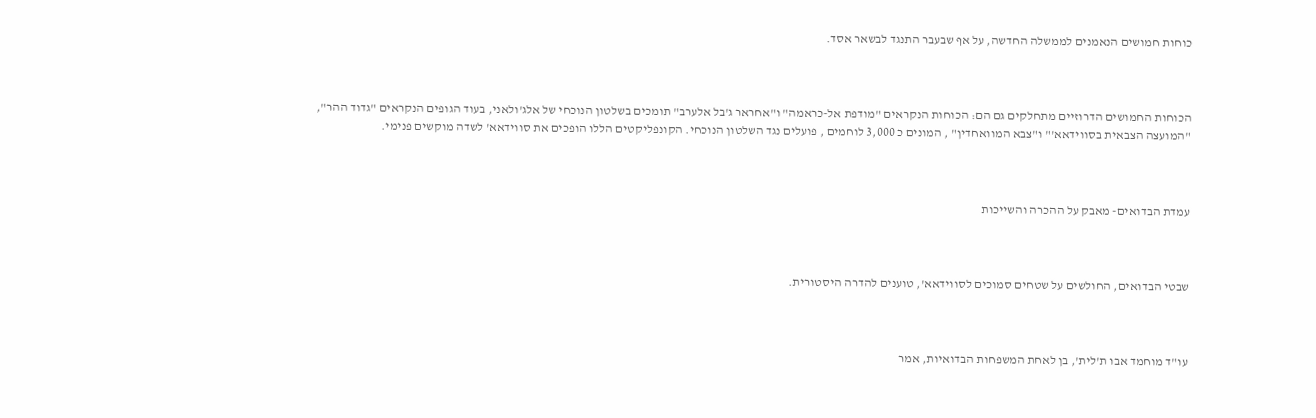כוחות חמושים הנאמנים לממשלה החדשה, על אף שבעבר התנגד לבשאר אסד.



הכוחות החמושים הדרוזיים מתחלקים גם הם: הכוחות הנקראים "מודפת אל-כראמה" ו"אחראר ג'בל אלערב" תומכים בשלטון הנוכחי של אלג'ולאני, בעוד הגופים הנקראים "גדוד ההר", "המועצה הצבאית בסווידאא'" ו"צבא המוואחדין" , המונים כ 3,000 לוחמים , פועלים נגד השלטון הנוכחי. הקונפליקטים הללו הופכים את סווידאא' לשדה מוקשים פנימי.



עמדת הבדואים- מאבק על ההכרה והשייכות



שבטי הבדואים, החולשים על שטחים סמוכים לסווידאא', טוענים להדרה היסטורית.



עו"ד מוחמד אבו ת'לית', בן לאחת המשפחות הבדואיות, אמר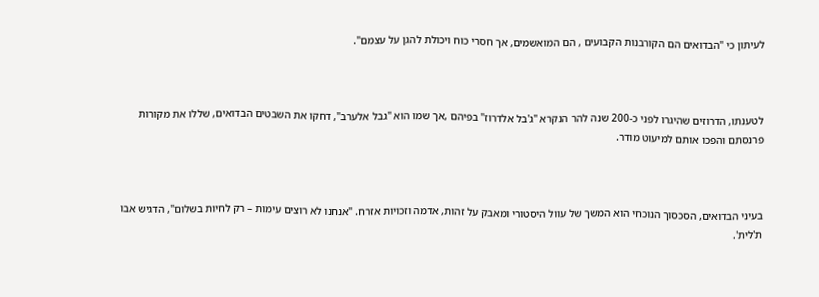לעיתון כי "הבדואים הם הקורבנות הקבועים , הם המואשמים, אך חסרי כוח ויכולת להגן על עצמם".



לטענתו, הדרוזים שהיגרו לפני כ-200 שנה להר הנקרא "ג'בל אלדרוז" בפיהם ,אך שמו הוא "גבל אלערב", דחקו את השבטים הבדואים, שללו את מקורות פרנסתם והפכו אותם למיעוט מודר.



בעיני הבדואים, הסכסוך הנוכחי הוא המשך של עוול היסטורי ומאבק על זהות, אדמה וזכויות אזרח. "אנחנו לא רוצים עימות – רק לחיות בשלום", הדגיש אבו ת'לית'.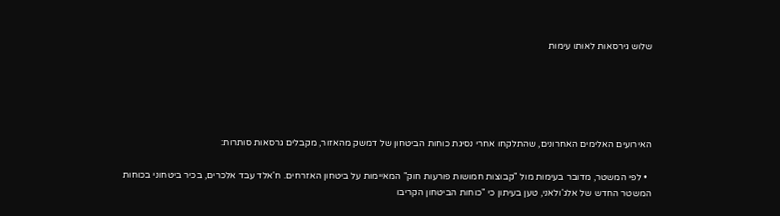שלוש גירסאות לאותו עימות





האירועים האלימים האחרונים, שהתלקחו אחרי נסיגת כוחות הביטחון של דמשק מהאזור, מקבלים גרסאות סותרות:

  • לפי המשטר, מדובר בעימות מול "קבוצות חמושות פורעות חוק" המאיימות על ביטחון האזרחים. ח'אלד עבד אלכרים, בכיר ביטחוני בכוחות המשטר החדש של אלג'ולאני, טען בעיתון כי "כוחות הביטחון הקריבו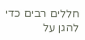חללים רבים כדי להגן על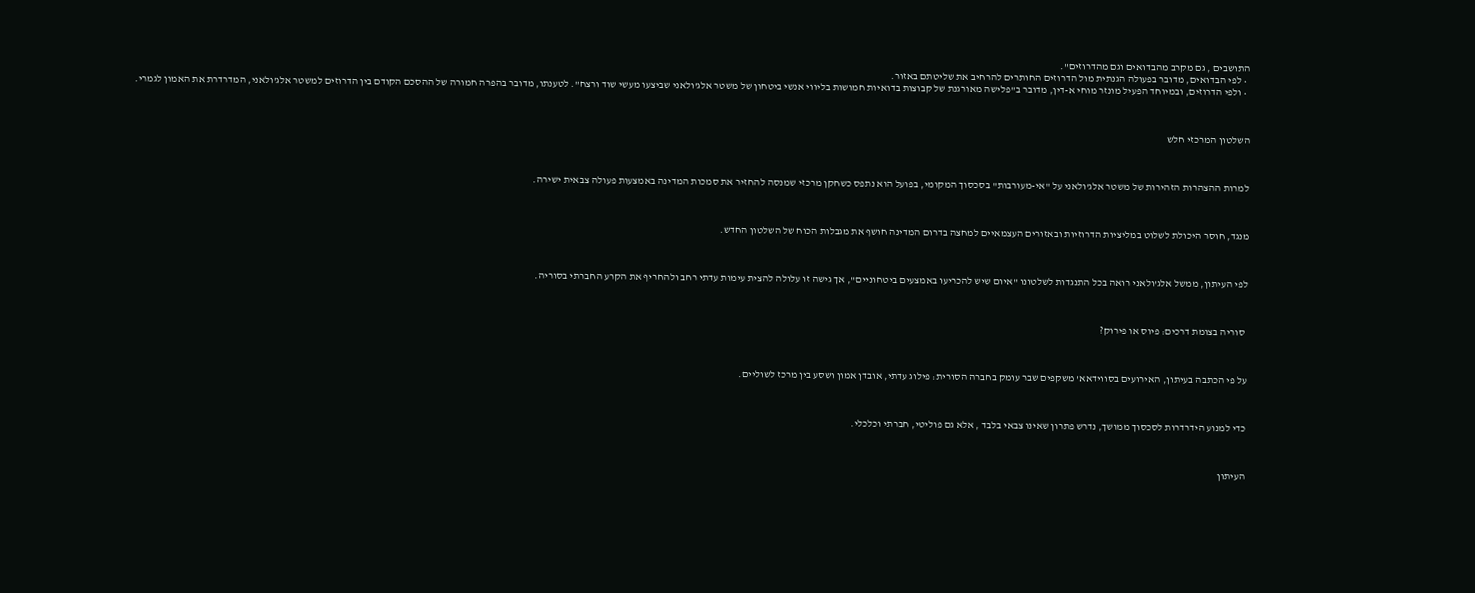התושבים , גם מקרב מהבדואים וגם מהדרוזים".
  • לפי הבדואים, מדובר בפעולה הגנתית מול הדרוזים החותרים להרחיב את שליטתם באזור.
  • ולפי הדרוזים, ובמיוחד הפעיל מונזר מוחי א-דין, מדובר ב"פלישה מאורגנת של קבוצות בדואיות חמושות בליווי אנשי ביטחון של משטר אלג'ולאני שביצעו מעשי שוד ורצח". לטענתו, מדובר בהפרה חמורה של ההסכם הקודם בין הדרוזים למשטר אלג'ולאני, המדרדרת את האמון לגמרי.



השלטון המרכזי חלש



למרות ההצהרות הזהירות של משטר אלג'ולאני על "אי-מעורבות" בסכסוך המקומי, בפועל הוא נתפס כשחקן מרכזי שמנסה להחזיר את סמכות המדינה באמצעות פעולה צבאית ישירה.



מנגד, חוסר היכולת לשלוט במליציות הדרוזיות ובאזורים העצמאיים למחצה בדרום המדינה חושף את מגבלות הכוח של השלטון החדש.



לפי העיתון, ממשל אלג'ולאני רואה בכל התנגדות לשלטונו "איום שיש להכריעו באמצעים ביטחוניים", אך גישה זו עלולה להצית עימות עדתי רחב ולהחריף את הקרע החברתי בסוריה.



 סוריה בצומת דרכים: פיוס או פירוק?



על פי הכתבה בעיתון, האירועים בסווידאא' משקפים שבר עומק בחברה הסורית: פילוג עדתי, אובדן אמון ושסע בין מרכז לשוליים.



כדי למנוע הידרדרות לסכסוך ממושך, נדרש פתרון שאינו צבאי בלבד , אלא גם פוליטי, חברתי וכלכלי.



העיתון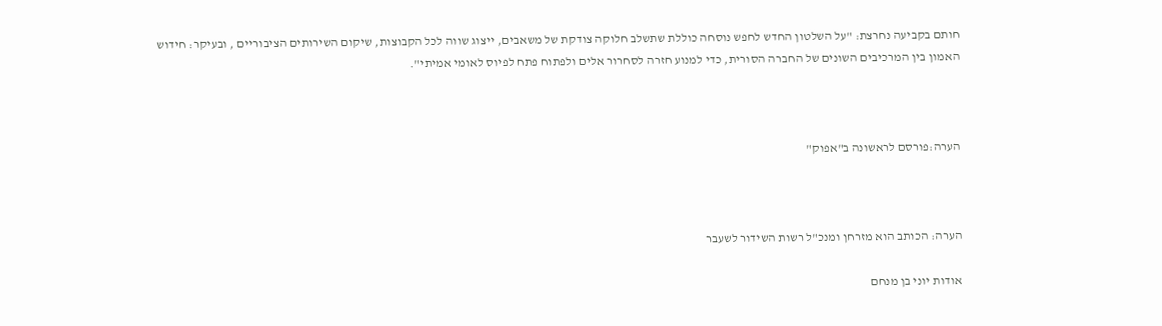חותם בקביעה נחרצת: "על השלטון החדש לחפש נוסחה כוללת שתשלב חלוקה צודקת של משאבים, ייצוג שווה לכל הקבוצות, שיקום השירותים הציבוריים , ובעיקר: חידוש האמון בין המרכיבים השונים של החברה הסורית, כדי למנוע חזרה לסחרור אלים ולפתוח פתח לפיוס לאומי אמיתי".



הערה:פורסם לראשונה ב"אפוק"



הערה: הכותב הוא מזרחן ומנכ"ל רשות השידור לשעבר

אודות יוני בן מנחם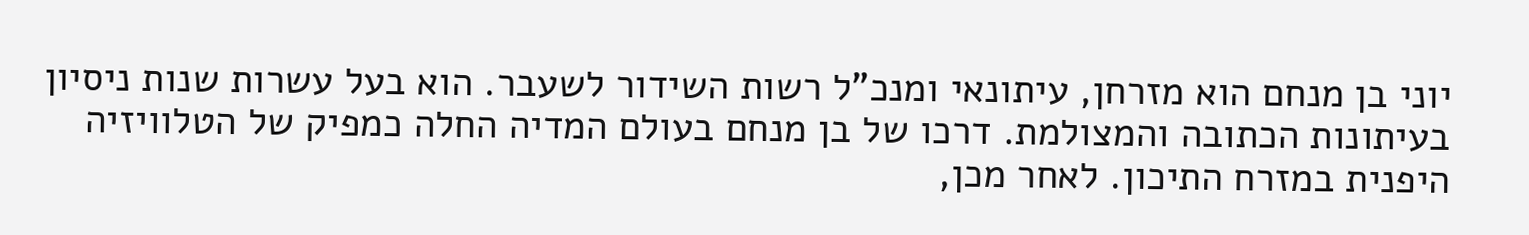יוני בן מנחם הוא מזרחן, עיתונאי ומנכ"ל רשות השידור לשעבר. הוא בעל עשרות שנות ניסיון בעיתונות הכתובה והמצולמת. דרכו של בן מנחם בעולם המדיה החלה כמפיק של הטלוויזיה היפנית במזרח התיכון. לאחר מכן,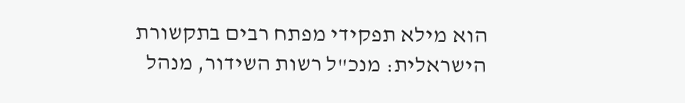הוא מילא תפקידי מפתח רבים בתקשורת הישראלית: מנכ"ל רשות השידור, מנהל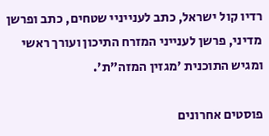רדיו קול ישראל, כתב לענייניי שטחים, כתב ופרשן מדיני, פרשן לענייני המזרח התיכון ועורך ראשי ומגיש התוכנית 'מגזין המזה"ת'.

פוסטים אחרונים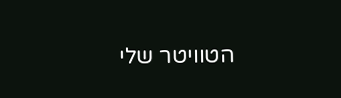הטוויטר שלי